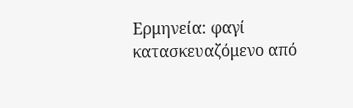Ερμηνεία: φαγί κατασκευαζόμενο από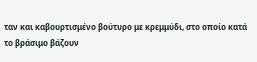ταν και καβουρτισμένο βούτυρο με κρεμμύδι, στο οποίο κατά το βράσιμο βάζουν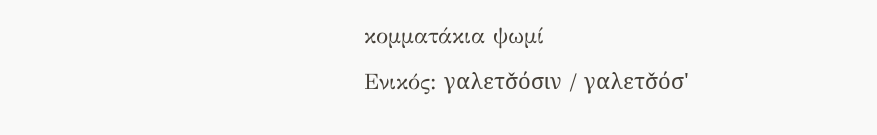κομματάκια ψωμί
Ενικός: γαλετσ̌όσιν / γαλετσ̌όσ'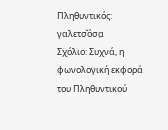Πληθυντικός: γαλετσ̌όσα̤
Σχόλιο: Συχνά, η φωνολογική εκφορά του Πληθυντικού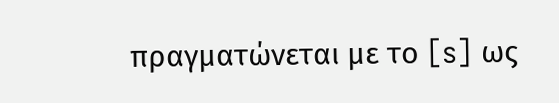πραγματώνεται με το [s] ως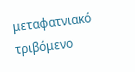μεταφατνιακό τριβόμενο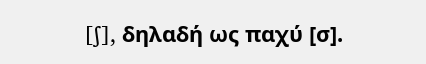[ʃ], δηλαδή ως παχύ [σ].